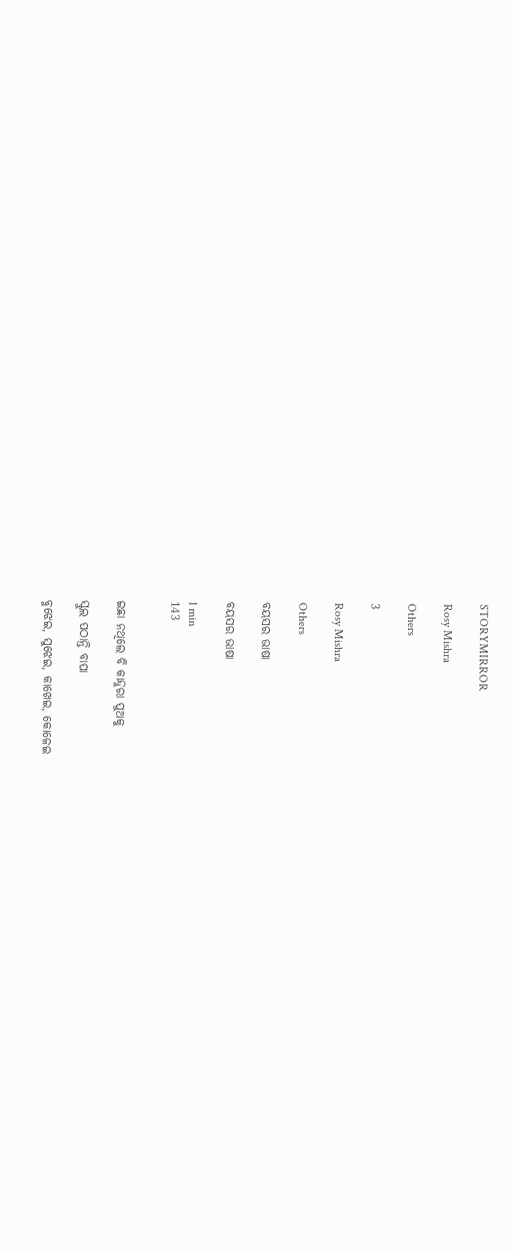STORYMIRROR

Rosy Mishra

Others

3

Rosy Mishra

Others

ବୟସର ଭାଷା

ବୟସର ଭାଷା

1 min
143


ଇଛା ନଥିଲେ ବି କାନ୍ଦୁରା ପୁଅକୁ

ସ୍କୁଲ ପଠାନ୍ତି ବାପା

ବୁଝେଇ, ସୁଝେଇ, କାଖେଇ, କୋଳେଇ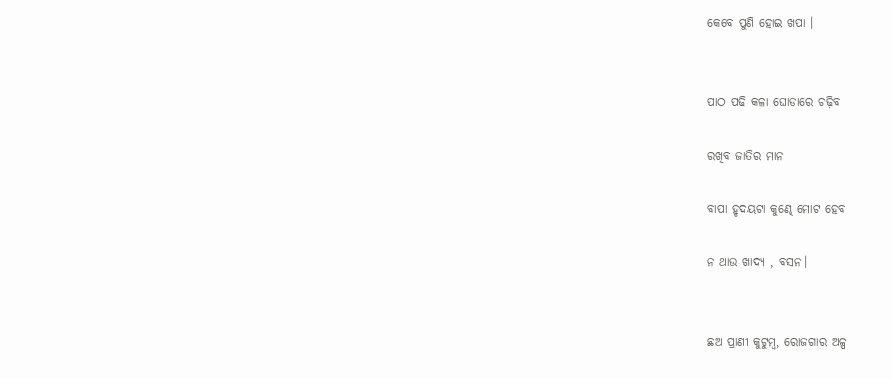କେବେ ପୁଣି ହୋଇ ଖପା ।


ପାଠ ପଢି କଳା ଘୋଡାରେ ଚଢ଼ିବ

ରଖିବ ଜାତିର ମାନ

ବାପା ହୃଦୟଟା କୁଣ୍ଢେ ମୋଟ ହେବ

ନ ଥାଉ ଖାଦ୍ୟ , ବସନ।


ଛଅ ପ୍ରାଣୀ କୁଟୁମ୍ବ, ରୋଜଗାର ଅଳ୍ପ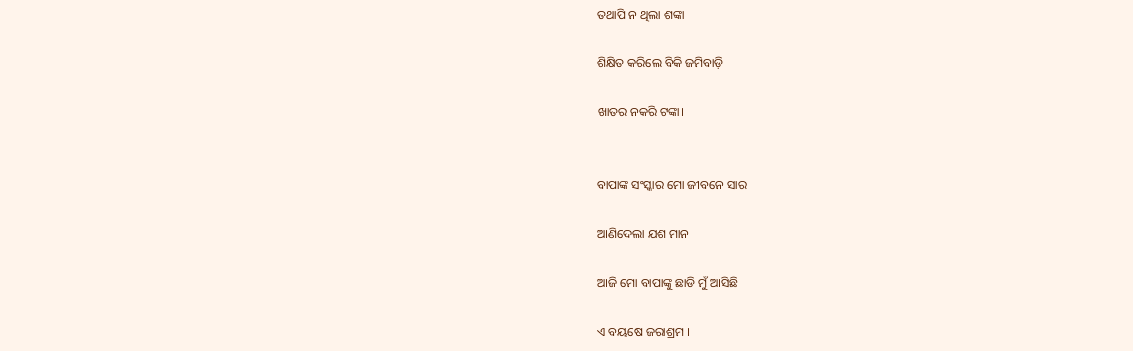ତଥାପି ନ ଥିଲା ଶଙ୍କା

ଶିକ୍ଷିତ କରିଲେ ବିକି ଜମିବାଡ଼ି

ଖାତର ନକରି ଟଙ୍କା।


ବାପାଙ୍କ ସଂସ୍କାର ମୋ ଜୀବନେ ସାର

ଆଣିଦେଲା ଯଶ ମାନ

ଆଜି ମୋ ବାପାଙ୍କୁ ଛାଡି ମୁଁ ଆସିଛି

ଏ ବୟଷେ ଜରାଶ୍ରମ ।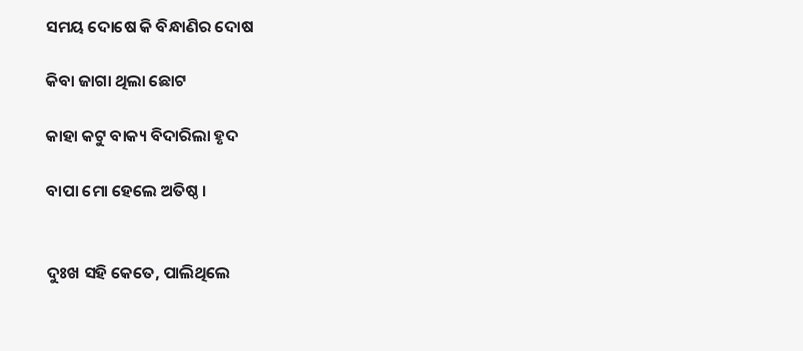ସମୟ ଦୋଷେ କି ବିନ୍ଧାଣିର ଦୋଷ

କିବା ଜାଗା ଥିଲା ଛୋଟ

କାହା କଟୁ ବାକ୍ୟ ବିଦାରିଲା ହୃଦ

ବାପା ମୋ ହେଲେ ଅତିଷ୍ଠ ।


ଦୁଃଖ ସହି କେତେ, ପାଲିଥିଲେ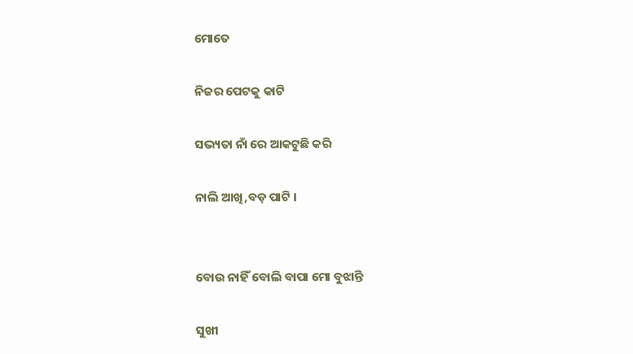ମୋତେ

ନିଜର ପେଟକୁ କାଟି

ସଭ୍ୟତା ନାଁ ରେ ଆକଟୁଛି କରି

ନାଲି ଆଖି,ବଡ଼ ପାଟି ।


ବୋଉ ନାହିଁ ବୋଲି ବାପା ମୋ ବୁଝାନ୍ତି

ସୁଖୀ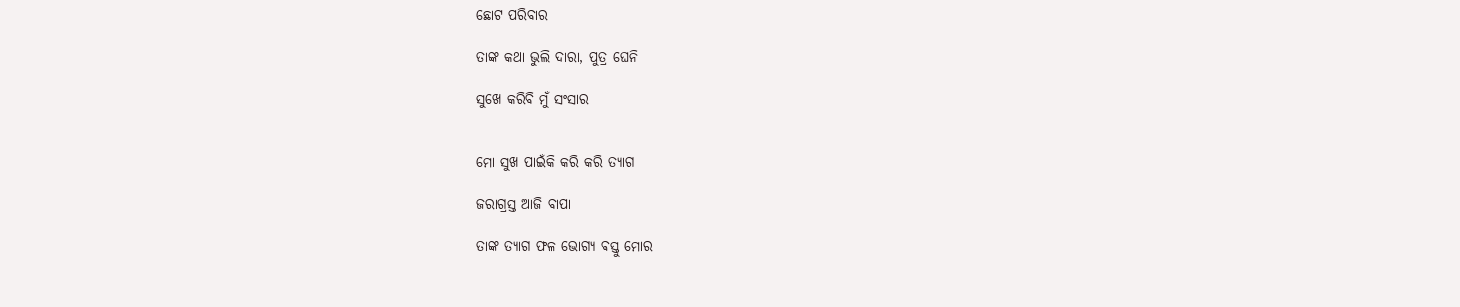ଛୋଟ ପରିବାର

ତାଙ୍କ କଥା ଭୁଲି ଦାରା, ପୁତ୍ର ଘେନି

ସୁଖେ କରିବି ମୁଁ ସଂସାର


ମୋ ସୁଖ ପାଇଁକି କରି କରି ତ୍ୟାଗ

ଜରାଗ୍ରସ୍ତ ଆଜି ବାପା

ତାଙ୍କ ତ୍ୟାଗ ଫଳ ଭୋଗ୍ୟ ଵସ୍ତୁ ମୋର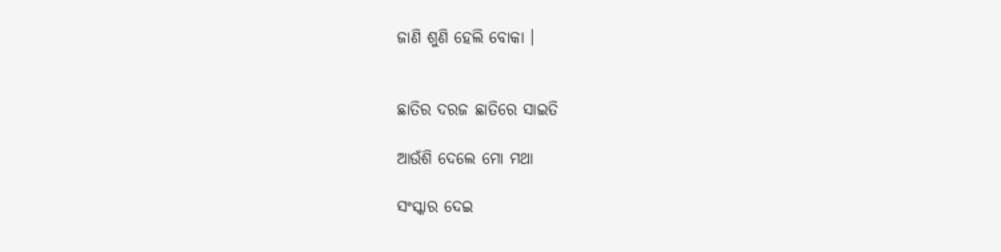ଜାଣି ଶୁଣି ହେଲି ବୋକା ।


ଛାତିର ଦରଜ ଛାତିରେ ସାଇତି

ଆଉଁଶି ଦେଲେ ମୋ ମଥା

ସଂସ୍କାର ଦେଇ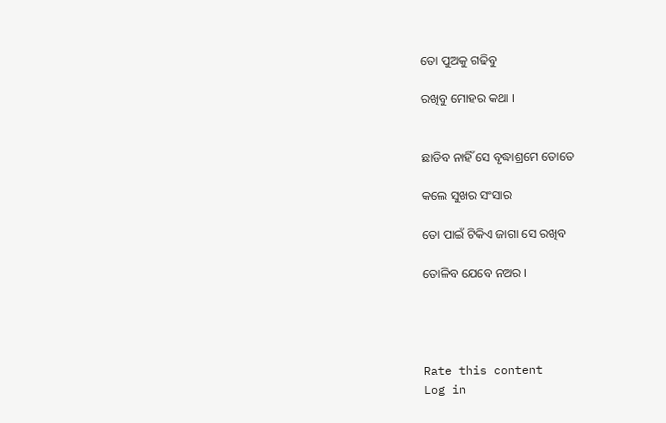ତୋ ପୁଅକୁ ଗଢିବୁ

ରଖିବୁ ମୋହର କଥା ।


ଛାଡିବ ନାହିଁ ସେ ବୃଦ୍ଧାଶ୍ରମେ ତୋତେ

କଲେ ସୁଖର ସଂସାର

ତୋ ପାଇଁ ଟିକିଏ ଜାଗା ସେ ରଖିବ

ତୋଳିବ ଯେବେ ନଅର ।




Rate this content
Log in